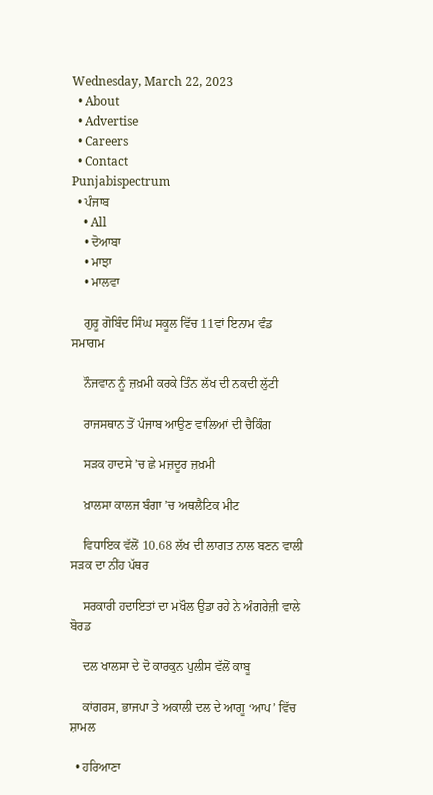Wednesday, March 22, 2023
  • About
  • Advertise
  • Careers
  • Contact
Punjabispectrum
  • ਪੰਜਾਬ
    • All
    • ਦੋਆਬਾ
    • ਮਾਝਾ
    • ਮਾਲਵਾ

    ਗੁਰੂ ਗੋਬਿੰਦ ਸਿੰਘ ਸਕੂਲ ਵਿੱਚ 11ਵਾਂ ਇਨਾਮ ਵੰਡ ਸਮਾਗਮ

    ਨੌਜਵਾਨ ਨੂੰ ਜ਼ਖ਼ਮੀ ਕਰਕੇ ਤਿੰਨ ਲੱਖ ਦੀ ਨਕਦੀ ਲੁੱਟੀ

    ਰਾਜਸਥਾਨ ਤੋਂ ਪੰਜਾਬ ਆਉਣ ਵਾਲਿਆਂ ਦੀ ਚੈਕਿੰਗ

    ਸੜਕ ਹਾਦਸੇ ’ਚ ਛੇ ਮਜ਼ਦੂਰ ਜ਼ਖ਼ਮੀ

    ਖ਼ਾਲਸਾ ਕਾਲਜ ਬੰਗਾ ’ਚ ਅਥਲੈਟਿਕ ਮੀਟ

    ਵਿਧਾਇਕ ਵੱਲੋਂ 10.68 ਲੱਖ ਦੀ ਲਾਗਤ ਨਾਲ ਬਣਨ ਵਾਲੀ ਸੜਕ ਦਾ ਨੀਂਹ ਪੱਥਰ

    ਸਰਕਾਰੀ ਹਦਾਇਤਾਂ ਦਾ ਮਖੌਲ ਉਡਾ ਰਹੇ ਨੇ ਅੰਗਰੇਜ਼ੀ ਵਾਲੇ ਬੋਰਡ

    ਦਲ ਖਾਲਸਾ ਦੇ ਦੋ ਕਾਰਕੁਨ ਪੁਲੀਸ ਵੱਲੋਂ ਕਾਬੂ

    ਕਾਂਗਰਸ, ਭਾਜਪਾ ਤੇ ਅਕਾਲੀ ਦਲ ਦੇ ਆਗੂ ‘ਆਪ’ ਵਿੱਚ ਸ਼ਾਮਲ

  • ਹਰਿਆਣਾ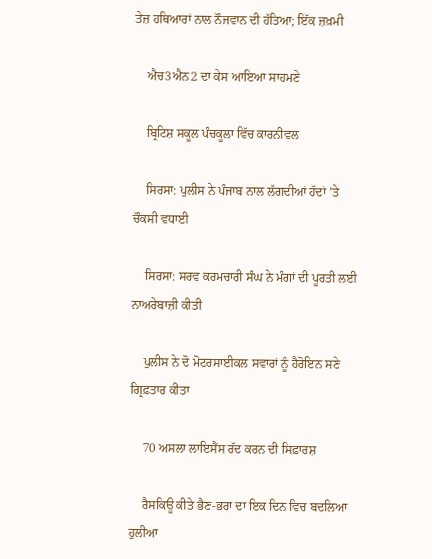ਤੇਜ਼ ਹਥਿਆਰਾਂ ਨਾਲ ਨੌਜਵਾਨ ਦੀ ਹੱਤਿਆ; ਇੱਕ ਜ਼ਖ਼ਮੀ

    ਐਚ3ਐਨ2 ਦਾ ਕੇਸ ਆਇਆ ਸਾਹਮਣੇ

    ਬ੍ਰਿਟਿਸ਼ ਸਕੂਲ ਪੰਚਕੂਲਾ ਵਿੱਚ ਕਾਰਨੀਵਲ

    ਸਿਰਸਾ: ਪੁਲੀਸ ਨੇ ਪੰਜਾਬ ਨਾਲ ਲੱਗਦੀਆਂ ਹੱਦਾਂ ’ਤੇ ਚੌਕਸੀ ਵਧਾਈ

    ਸਿਰਸਾ: ਸਰਵ ਕਰਮਚਾਰੀ ਸੰਘ ਨੇ ਮੰਗਾਂ ਦੀ ਪੂਰਤੀ ਲਈ ਨਾਅਰੇਬਾਜ਼ੀ ਕੀਤੀ

    ਪੁਲੀਸ ਨੇ ਦੋ ਮੋਟਰਸਾਈਕਲ ਸਵਾਰਾਂ ਨੂੰ ਹੈਰੋਇਨ ਸਣੇ ਗ੍ਰਿਫ਼ਤਾਰ ਕੀਤਾ

    70 ਅਸਲਾ ਲਾਇਸੈਂਸ ਰੱਦ ਕਰਨ ਦੀ ਸਿਫ਼ਾਰਸ਼

    ਰੈਸਕਿਊ ਕੀਤੇ ਭੈਣ-ਭਰਾ ਦਾ ਇਕ ਦਿਨ ਵਿਚ ਬਦਲਿਆ ਹੁਲੀਆ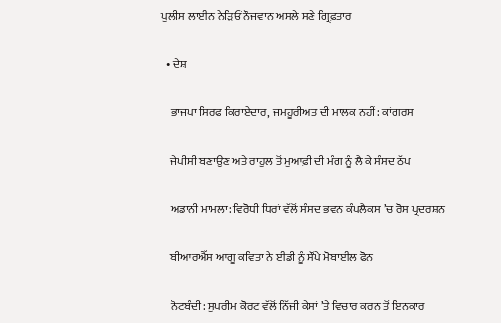ਪੁਲੀਸ ਲਾਈਨ ਨੇੜਿਓਂ ਨੌਜਵਾਨ ਅਸਲੇ ਸਣੇ ਗ੍ਰਿਫ਼ਤਾਰ

  • ਦੇਸ਼

    ਭਾਜਪਾ ਸਿਰਫ ਕਿਰਾਏਦਾਰ, ਜਮਹੂਰੀਅਤ ਦੀ ਮਾਲਕ ਨਹੀਂ: ਕਾਂਗਰਸ

    ਜੇਪੀਸੀ ਬਣਾਉਣ ਅਤੇ ਰਾਹੁਲ ਤੋਂ ਮੁਆਫ਼ੀ ਦੀ ਮੰਗ ਨੂੰ ਲੈ ਕੇ ਸੰਸਦ ਠੱਪ

    ਅਡਾਨੀ ਮਾਮਲਾ: ਵਿਰੋਧੀ ਧਿਰਾਂ ਵੱਲੋਂ ਸੰਸਦ ਭਵਨ ਕੰਪਲੈਕਸ ’ਚ ਰੋਸ ਪ੍ਰਦਰਸ਼ਨ

    ਬੀਆਰਐੱਸ ਆਗੂ ਕਵਿਤਾ ਨੇ ਈਡੀ ਨੂੰ ਸੌਂਪੇ ਮੋਬਾਈਲ ਫੋਨ

    ਨੋਟਬੰਦੀ: ਸੁਪਰੀਮ ਕੋਰਟ ਵੱਲੋਂ ਨਿੱਜੀ ਕੇਸਾਂ ’ਤੇ ਵਿਚਾਰ ਕਰਨ ਤੋਂ ਇਨਕਾਰ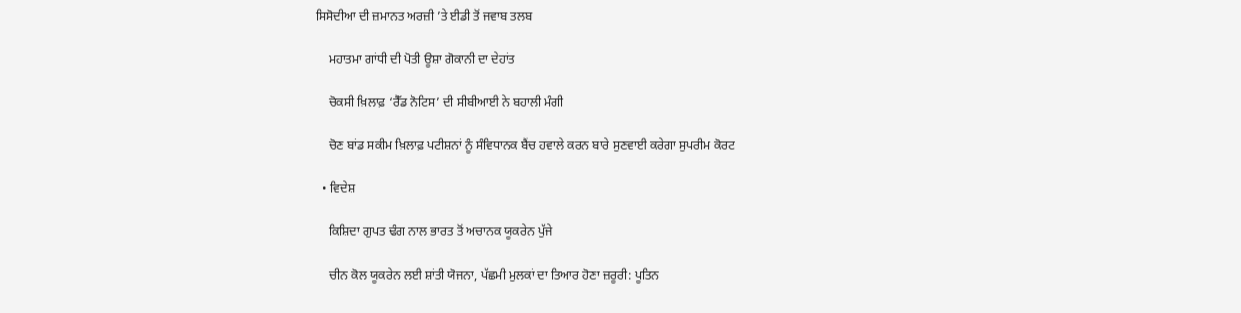ਸਿਸੋਦੀਆ ਦੀ ਜ਼ਮਾਨਤ ਅਰਜ਼ੀ ’ਤੇ ਈਡੀ ਤੋਂ ਜਵਾਬ ਤਲਬ

    ਮਹਾਤਮਾ ਗਾਂਧੀ ਦੀ ਪੋਤੀ ਊਸ਼ਾ ਗੋਕਾਨੀ ਦਾ ਦੇਹਾਂਤ

    ਚੋਕਸੀ ਖ਼ਿਲਾਫ਼ ‘ਰੈੱਡ ਨੋਟਿਸ’ ਦੀ ਸੀਬੀਆਈ ਨੇ ਬਹਾਲੀ ਮੰਗੀ

    ਚੋਣ ਬਾਂਡ ਸਕੀਮ ਖ਼ਿਲਾਫ਼ ਪਟੀਸ਼ਨਾਂ ਨੂੰ ਸੰਵਿਧਾਨਕ ਬੈਂਚ ਹਵਾਲੇ ਕਰਨ ਬਾਰੇ ਸੁਣਵਾਈ ਕਰੇਗਾ ਸੁਪਰੀਮ ਕੋਰਟ

  • ਵਿਦੇਸ਼

    ਕਿਸ਼ਿਦਾ ਗੁਪਤ ਢੰਗ ਨਾਲ ਭਾਰਤ ਤੋਂ ਅਚਾਨਕ ਯੂਕਰੇਨ ਪੁੱਜੇ

    ਚੀਨ ਕੋਲ ਯੂਕਰੇਨ ਲਈ ਸ਼ਾਂਤੀ ਯੋਜਨਾ, ਪੱਛਮੀ ਮੁਲਕਾਂ ਦਾ ਤਿਆਰ ਹੋਣਾ ਜ਼ਰੂਰੀ: ਪੂਤਿਨ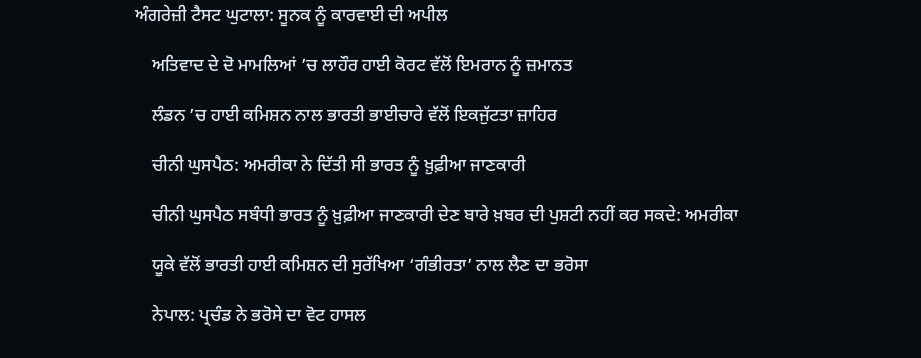ਅੰਗਰੇਜ਼ੀ ਟੈਸਟ ਘੁਟਾਲਾ: ਸੂਨਕ ਨੂੰ ਕਾਰਵਾਈ ਦੀ ਅਪੀਲ

    ਅਤਿਵਾਦ ਦੇ ਦੋ ਮਾਮਲਿਆਂ ’ਚ ਲਾਹੌਰ ਹਾਈ ਕੋਰਟ ਵੱਲੋਂ ਇਮਰਾਨ ਨੂੰ ਜ਼ਮਾਨਤ

    ਲੰਡਨ ’ਚ ਹਾਈ ਕਮਿਸ਼ਨ ਨਾਲ ਭਾਰਤੀ ਭਾਈਚਾਰੇ ਵੱਲੋਂ ਇਕਜੁੱਟਤਾ ਜ਼ਾਹਿਰ

    ਚੀਨੀ ਘੁਸਪੈਠ: ਅਮਰੀਕਾ ਨੇ ਦਿੱਤੀ ਸੀ ਭਾਰਤ ਨੂੰ ਖ਼ੁਫ਼ੀਆ ਜਾਣਕਾਰੀ

    ਚੀਨੀ ਘੁਸਪੈਠ ਸਬੰਧੀ ਭਾਰਤ ਨੂੰ ਖ਼ੁਫ਼ੀਆ ਜਾਣਕਾਰੀ ਦੇਣ ਬਾਰੇ ਖ਼ਬਰ ਦੀ ਪੁਸ਼ਟੀ ਨਹੀਂ ਕਰ ਸਕਦੇ: ਅਮਰੀਕਾ

    ਯੂਕੇ ਵੱਲੋਂ ਭਾਰਤੀ ਹਾਈ ਕਮਿਸ਼ਨ ਦੀ ਸੁਰੱਖਿਆ ‘ਗੰਭੀਰਤਾ’ ਨਾਲ ਲੈਣ ਦਾ ਭਰੋਸਾ

    ਨੇਪਾਲ: ਪ੍ਰਚੰਡ ਨੇ ਭਰੋਸੇ ਦਾ ਵੋਟ ਹਾਸਲ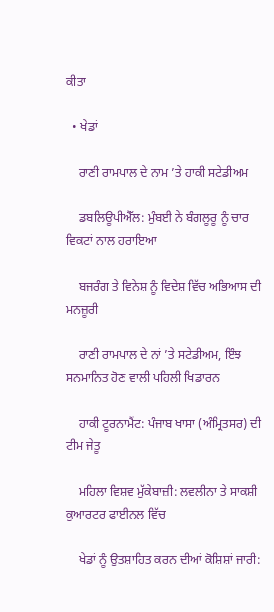ਕੀਤਾ

  • ਖੇਡਾਂ

    ਰਾਣੀ ਰਾਮਪਾਲ ਦੇ ਨਾਮ ’ਤੇ ਹਾਕੀ ਸਟੇਡੀਅਮ

    ਡਬਲਿਊਪੀਐੱਲ: ਮੁੰਬਈ ਨੇ ਬੰਗਲੂਰੂ ਨੂੰ ਚਾਰ ਵਿਕਟਾਂ ਨਾਲ ਹਰਾਇਆ

    ਬਜਰੰਗ ਤੇ ਵਿਨੇਸ਼ ਨੂੰ ਵਿਦੇਸ਼ ਵਿੱਚ ਅਭਿਆਸ ਦੀ ਮਨਜ਼ੂਰੀ

    ਰਾਣੀ ਰਾਮਪਾਲ ਦੇ ਨਾਂ ’ਤੇ ਸਟੇਡੀਅਮ, ਇੰਝ ਸਨਮਾਨਿਤ ਹੋਣ ਵਾਲੀ ਪਹਿਲੀ ਖਿਡਾਰਨ

    ਹਾਕੀ ਟੂਰਨਾਮੈਂਟ: ਪੰਜਾਬ ਖਾਸਾ (ਅੰਮ੍ਰਿਤਸਰ) ਦੀ ਟੀਮ ਜੇਤੂ

    ਮਹਿਲਾ ਵਿਸ਼ਵ ਮੁੱਕੇਬਾਜ਼ੀ: ਲਵਲੀਨਾ ਤੇ ਸਾਕਸ਼ੀ ਕੁਆਰਟਰ ਫਾਈਨਲ ਵਿੱਚ

    ਖੇਡਾਂ ਨੂੰ ਉਤਸ਼ਾਹਿਤ ਕਰਨ ਦੀਆਂ ਕੋਸ਼ਿਸ਼ਾਂ ਜਾਰੀ: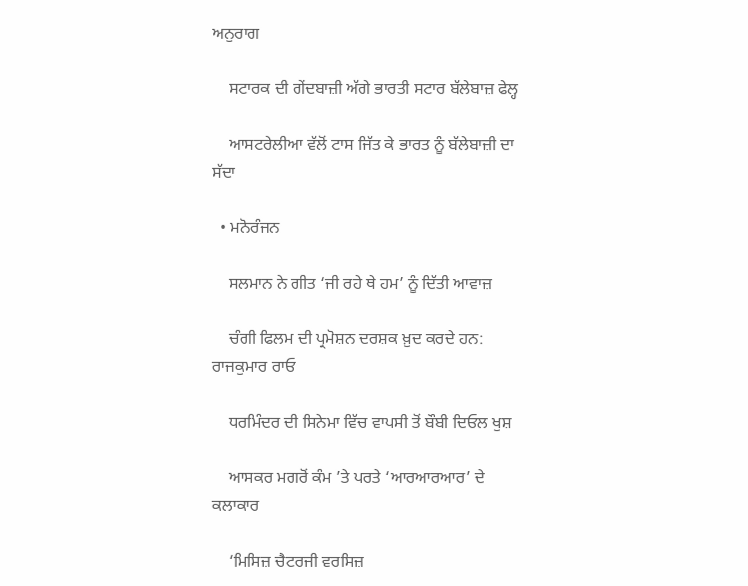ਅਨੁਰਾਗ

    ਸਟਾਰਕ ਦੀ ਗੇਂਦਬਾਜ਼ੀ ਅੱਗੇ ਭਾਰਤੀ ਸਟਾਰ ਬੱਲੇਬਾਜ਼ ਫੇਲ੍ਹ

    ਆਸਟਰੇਲੀਆ ਵੱਲੋਂ ਟਾਸ ਜਿੱਤ ਕੇ ਭਾਰਤ ਨੂੰ ਬੱਲੇਬਾਜ਼ੀ ਦਾ ਸੱਦਾ

  • ਮਨੋਰੰਜਨ

    ਸਲਮਾਨ ਨੇ ਗੀਤ ‘ਜੀ ਰਹੇ ਥੇ ਹਮ’ ਨੂੰ ਦਿੱਤੀ ਆਵਾਜ਼

    ਚੰਗੀ ਫਿਲਮ ਦੀ ਪ੍ਰਮੋਸ਼ਨ ਦਰਸ਼ਕ ਖ਼ੁਦ ਕਰਦੇ ਹਨ: ਰਾਜਕੁਮਾਰ ਰਾਓ

    ਧਰਮਿੰਦਰ ਦੀ ਸਿਨੇਮਾ ਵਿੱਚ ਵਾਪਸੀ ਤੋਂ ਬੌਬੀ ਦਿਓਲ ਖੁਸ਼

    ਆਸਕਰ ਮਗਰੋਂ ਕੰਮ ’ਤੇ ਪਰਤੇ ‘ਆਰਆਰਆਰ’ ਦੇ ਕਲਾਕਾਰ

    ‘ਮਿਸਿਜ਼ ਚੈਟਰਜੀ ਵਰਸਿਜ਼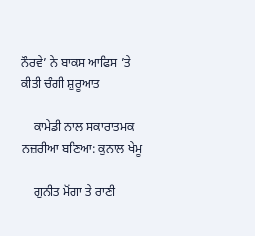ਨੌਰਵੇ’ ਨੇ ਬਾਕਸ ਆਫਿਸ ’ਤੇ ਕੀਤੀ ਚੰਗੀ ਸ਼ੁਰੂਆਤ

    ਕਾਮੇਡੀ ਨਾਲ ਸਕਾਰਾਤਮਕ ਨਜ਼ਰੀਆ ਬਣਿਆ: ਕੁਨਾਲ ਖੇਮੂ

    ਗੁਨੀਤ ਮੋਂਗਾ ਤੇ ਰਾਣੀ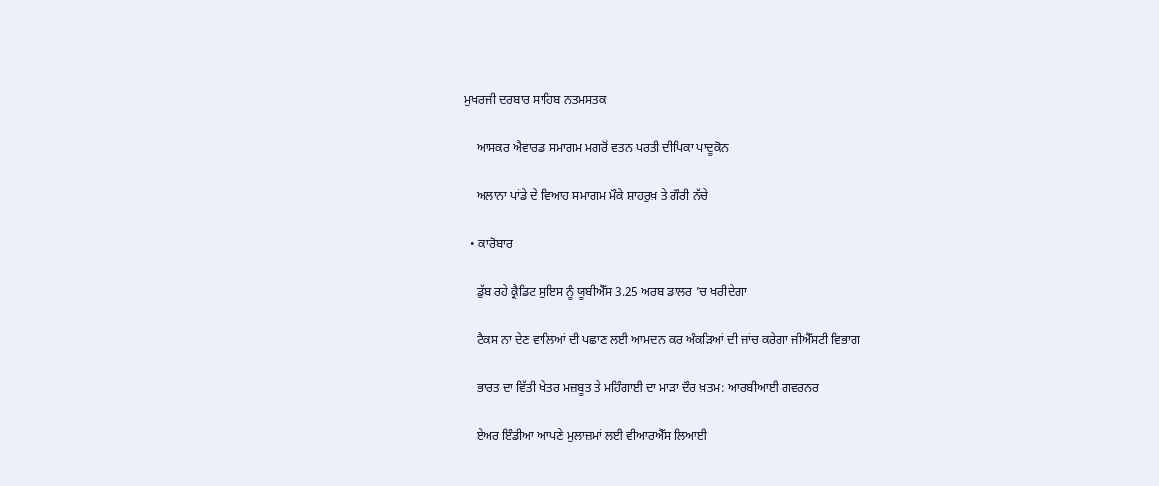ਮੁਖਰਜੀ ਦਰਬਾਰ ਸਾਹਿਬ ਨਤਮਸਤਕ

    ਆਸਕਰ ਐਵਾਰਡ ਸਮਾਗਮ ਮਗਰੋਂ ਵਤਨ ਪਰਤੀ ਦੀਪਿਕਾ ਪਾਦੂਕੋਨ

    ਅਲਾਨਾ ਪਾਂਡੇ ਦੇ ਵਿਆਹ ਸਮਾਗਮ ਮੌਕੇ ਸ਼ਾਹਰੁਖ਼ ਤੇ ਗੌਰੀ ਨੱਚੇ

  • ਕਾਰੋਬਾਰ

    ਡੁੱਬ ਰਹੇ ਕ੍ਰੈਡਿਟ ਸੁਇਸ ਨੂੰ ਯੂਬੀਐੱਸ 3.25 ਅਰਬ ਡਾਲਰ ’ਚ ਖਰੀਦੇਗਾ

    ਟੈਕਸ ਨਾ ਦੇਣ ਵਾਲਿਆਂ ਦੀ ਪਛਾਣ ਲਈ ਆਮਦਨ ਕਰ ਅੰਕੜਿਆਂ ਦੀ ਜਾਂਚ ਕਰੇਗਾ ਜੀਐੱਸਟੀ ਵਿਭਾਗ

    ਭਾਰਤ ਦਾ ਵਿੱਤੀ ਖੇਤਰ ਮਜ਼ਬੂਤ ਤੇ ਮਹਿੰਗਾਈ ਦਾ ਮਾੜਾ ਦੌਰ ਖ਼ਤਮ: ਆਰਬੀਆਈ ਗਵਰਨਰ

    ਏਅਰ ਇੰਡੀਆ ਆਪਣੇ ਮੁਲਾਜ਼ਮਾਂ ਲਈ ਵੀਆਰਐੱਸ ਲਿਆਈ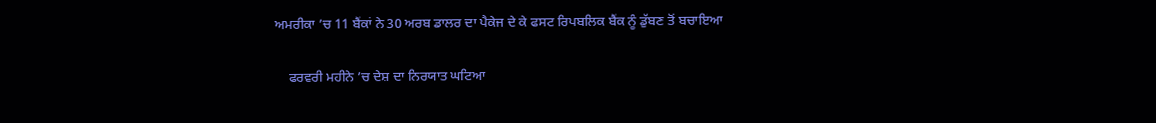ਅਮਰੀਕਾ ’ਚ 11 ਬੈਂਕਾਂ ਨੇ 30 ਅਰਬ ਡਾਲਰ ਦਾ ਪੈਕੇਜ ਦੇ ਕੇ ਫਸਟ ਰਿਪਬਲਿਕ ਬੈਂਕ ਨੂੰ ਡੁੱਬਣ ਤੋਂ ਬਚਾਇਆ

    ਫਰਵਰੀ ਮਹੀਨੇ ’ਚ ਦੇਸ਼ ਦਾ ਨਿਰਯਾਤ ਘਟਿਆ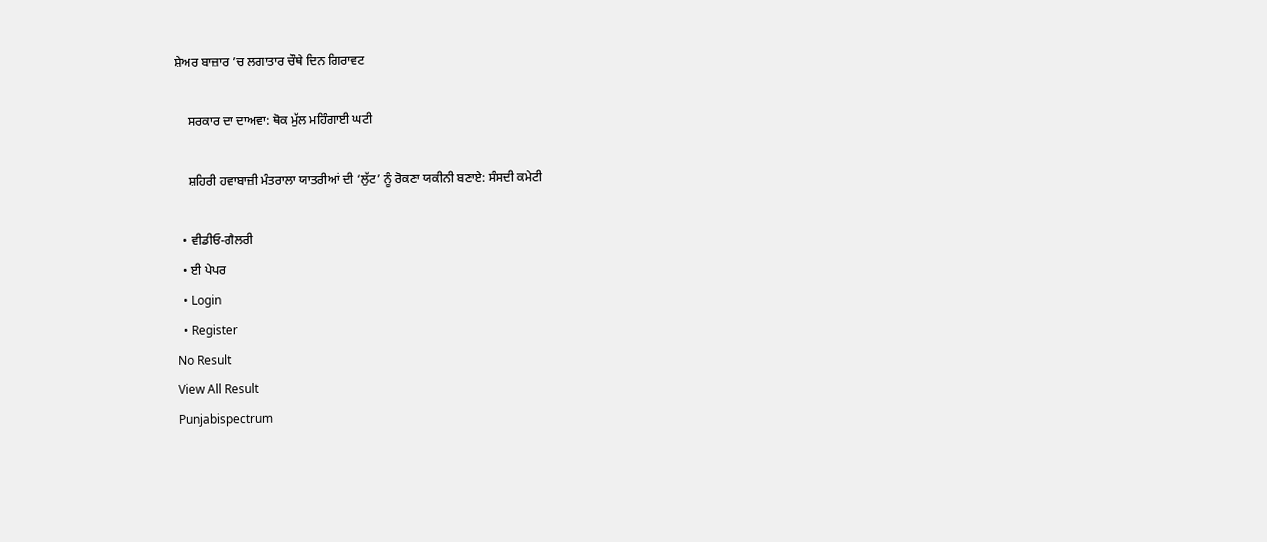ਸ਼ੇਅਰ ਬਾਜ਼ਾਰ ’ਚ ਲਗਾਤਾਰ ਚੌਥੇ ਦਿਨ ਗਿਰਾਵਟ

    ਸਰਕਾਰ ਦਾ ਦਾਅਵਾ: ਥੋਕ ਮੁੱਲ ਮਹਿੰਗਾਈ ਘਟੀ

    ਸ਼ਹਿਰੀ ਹਵਾਬਾਜ਼ੀ ਮੰਤਰਾਲਾ ਯਾਤਰੀਆਂ ਦੀ ‘ਲੁੱਟ’ ਨੂੰ ਰੋਕਣਾ ਯਕੀਨੀ ਬਣਾਏ: ਸੰਸਦੀ ਕਮੇਟੀ

  • ਵੀਡੀਓ-ਗੈਲਰੀ
  • ਈ ਪੇਪਰ
  • Login
  • Register
No Result
View All Result
Punjabispectrum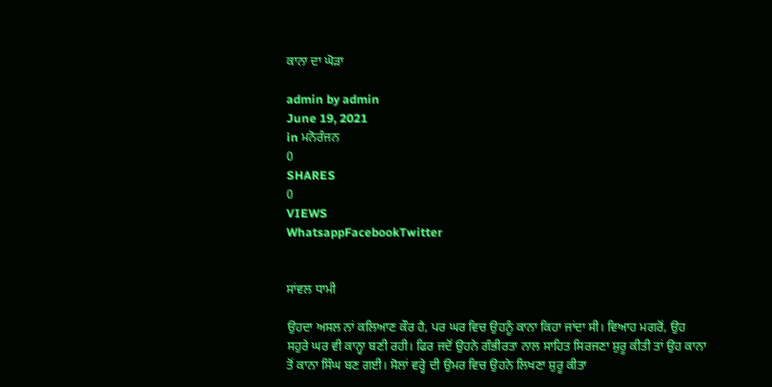ਕਾਨਾ ਦਾ ਘੋੜਾ

admin by admin
June 19, 2021
in ਮਨੋਰੰਜਨ
0
SHARES
0
VIEWS
WhatsappFacebookTwitter


ਸਾਂਵਲ ਧਾਮੀ

ਉਹਦਾ ਅਸਲ ਨਾਂ ਕਲਿਆਣ ਕੌਰ ਹੈ, ਪਰ ਘਰ ਵਿਚ ਉਹਨੂੰ ਕਾਨਾ ਕਿਹਾ ਜਾਂਦਾ ਸੀ। ਵਿਆਹ ਮਗਰੋਂ, ਉਹ ਸਹੁਰੇ ਘਰ ਵੀ ਕਾਨ੍ਹਾ ਬਣੀ ਰਹੀ। ਫਿਰ ਜਦੋਂ ਉਹਨੇ ਗੰਭੀਰਤਾ ਨਾਲ ਸਾਹਿਤ ਸਿਰਜਣਾ ਸ਼ੁਰੂ ਕੀਤੀ ਤਾਂ ਉਹ ਕਾਨਾ ਤੋਂ ਕਾਨਾ ਸਿੰਘ ਬਣ ਗਈ। ਸੋਲਾਂ ਵਰ੍ਹੇ ਦੀ ਉਮਰ ਵਿਚ ਉਹਨੇ ਲਿਖਣਾ ਸ਼ੁਰੂ ਕੀਤਾ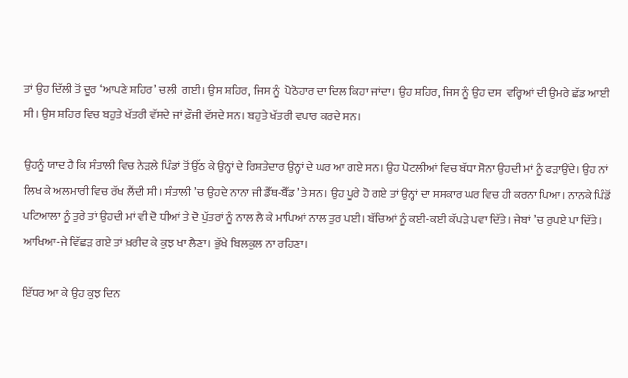ਤਾਂ ਉਹ ਦਿੱਲੀ ਤੋਂ ਦੂਰ ‘ਆਪਣੇ ਸ਼ਹਿਰ’ ਚਲੀ  ਗਈ। ਉਸ ਸ਼ਹਿਰ, ਜਿਸ ਨੂੰ  ਪੋਠੋਹਾਰ ਦਾ ਦਿਲ ਕਿਹਾ ਜਾਂਦਾ। ਉਹ ਸ਼ਹਿਰ, ਜਿਸ ਨੂੰ ਉਹ ਦਸ  ਵਰ੍ਹਿਆਂ ਦੀ ਉਮਰੇ ਛੱਡ ਆਈ ਸੀ। ਉਸ ਸ਼ਹਿਰ ਵਿਚ ਬਹੁਤੇ ਖੱਤਰੀ ਵੱਸਦੇ ਜਾਂ ਫ਼ੌਜੀ ਵੱਸਦੇ ਸਨ। ਬਹੁਤੇ ਖੱਤਰੀ ਵਪਾਰ ਕਰਦੇ ਸਨ।

ਉਹਨੂੰ ਯਾਦ ਹੈ ਕਿ ਸੰਤਾਲੀ ਵਿਚ ਨੇੜਲੇ ਪਿੰਡਾਂ ਤੋਂ ਉੱਠ ਕੇ ਉਨ੍ਹਾਂ ਦੇ ਰਿਸ਼ਤੇਦਾਰ ਉਨ੍ਹਾਂ ਦੇ ਘਰ ਆ ਗਏ ਸਨ। ਉਹ ਪੋਟਲੀਆਂ ਵਿਚ ਬੱਧਾ ਸੋਨਾ ਉਹਦੀ ਮਾਂ ਨੂੰ ਫੜਾਉਂਦੇ। ਉਹ ਨਾਂ ਲਿਖ ਕੇ ਅਲਮਾਰੀ ਵਿਚ ਰੱਖ ਲੈਂਦੀ ਸੀ। ਸੰਤਾਲੀ ’ਚ ਉਹਦੇ ਨਾਨਾ ਜੀ ਡੈੱਥ-ਬੈੱਡ ’ਤੇ ਸਨ। ਉਹ ਪੂਰੇ ਹੋ ਗਏ ਤਾਂ ਉਨ੍ਹਾਂ ਦਾ ਸਸਕਾਰ ਘਰ ਵਿਚ ਹੀ ਕਰਨਾ ਪਿਆ। ਨਾਨਕੇ ਪਿੰਡੋਂ ਪਟਿਆਲਾ ਨੂੰ ਤੁਰੇ ਤਾਂ ਉਹਦੀ ਮਾਂ ਵੀ ਦੋ ਧੀਆਂ ਤੇ ਦੋ ਪੁੱਤਰਾਂ ਨੂੰ ਨਾਲ ਲੈ ਕੇ ਮਾਪਿਆਂ ਨਾਲ ਤੁਰ ਪਈ। ਬੱਚਿਆਂ ਨੂੰ ਕਈ-ਕਈ ਕੱਪੜੇ ਪਵਾ ਦਿੱਤੇ। ਜੇਬਾਂ ’ਚ ਰੁਪਏ ਪਾ ਦਿੱਤੇ। ਆਖਿਆ-ਜੇ ਵਿੱਛੜ ਗਏ ਤਾਂ ਖ਼ਰੀਦ ਕੇ ਕੁਝ ਖਾ ਲੈਣਾ। ਭੁੱਖੇ ਬਿਲਕੁਲ ਨਾ ਰਹਿਣਾ।

ਇੱਧਰ ਆ ਕੇ ਉਹ ਕੁਝ ਦਿਨ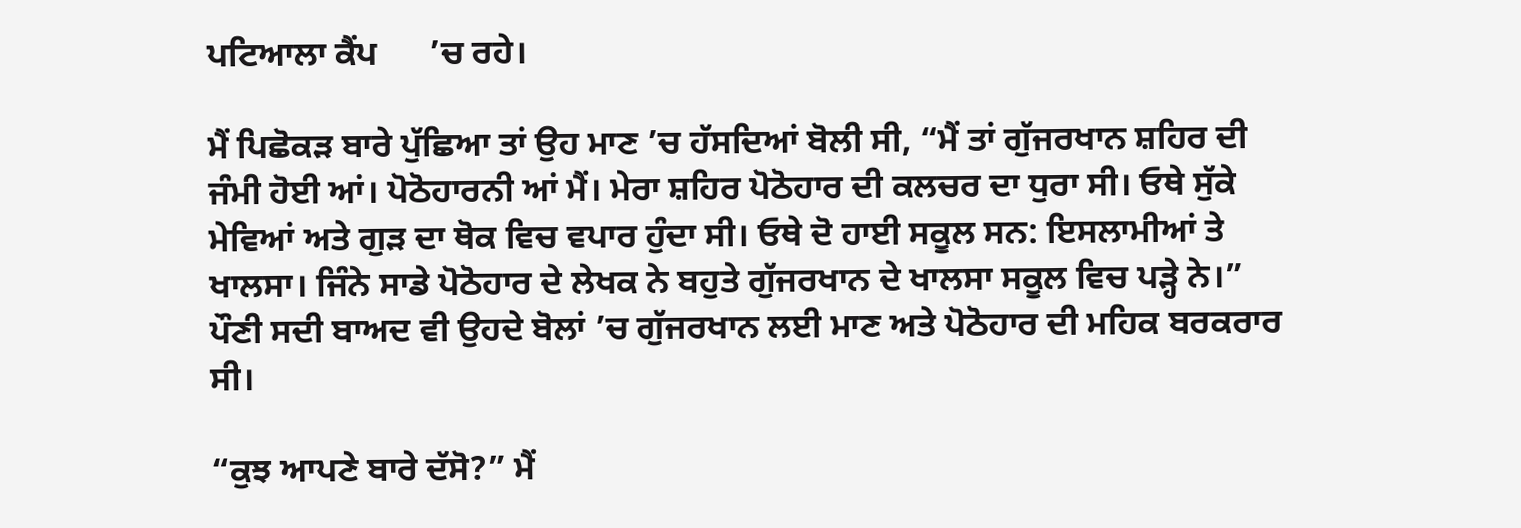ਪਟਿਆਲਾ ਕੈਂਪ      ’ਚ ਰਹੇ।

ਮੈਂ ਪਿਛੋਕੜ ਬਾਰੇ ਪੁੱਛਿਆ ਤਾਂ ਉਹ ਮਾਣ ’ਚ ਹੱਸਦਿਆਂ ਬੋਲੀ ਸੀ, “ਮੈਂ ਤਾਂ ਗੁੱਜਰਖਾਨ ਸ਼ਹਿਰ ਦੀ ਜੰਮੀ ਹੋਈ ਆਂ। ਪੋਠੋਹਾਰਨੀ ਆਂ ਮੈਂ। ਮੇਰਾ ਸ਼ਹਿਰ ਪੋਠੋਹਾਰ ਦੀ ਕਲਚਰ ਦਾ ਧੁਰਾ ਸੀ। ਓਥੇ ਸੁੱਕੇ ਮੇਵਿਆਂ ਅਤੇ ਗੁੜ ਦਾ ਥੋਕ ਵਿਚ ਵਪਾਰ ਹੁੰਦਾ ਸੀ। ਓਥੇ ਦੋ ਹਾਈ ਸਕੂਲ ਸਨ: ਇਸਲਾਮੀਆਂ ਤੇ ਖਾਲਸਾ। ਜਿੰਨੇ ਸਾਡੇ ਪੋਠੋਹਾਰ ਦੇ ਲੇਖਕ ਨੇ ਬਹੁਤੇ ਗੁੱਜਰਖਾਨ ਦੇ ਖਾਲਸਾ ਸਕੂਲ ਵਿਚ ਪੜ੍ਹੇ ਨੇ।” ਪੌਣੀ ਸਦੀ ਬਾਅਦ ਵੀ ਉਹਦੇ ਬੋਲਾਂ ’ਚ ਗੁੱਜਰਖਾਨ ਲਈ ਮਾਣ ਅਤੇ ਪੋਠੋਹਾਰ ਦੀ ਮਹਿਕ ਬਰਕਰਾਰ ਸੀ।

“ਕੁਝ ਆਪਣੇ ਬਾਰੇ ਦੱਸੋ?” ਮੈਂ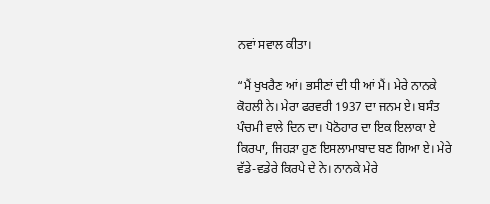ਨਵਾਂ ਸਵਾਲ ਕੀਤਾ।

“ਮੈਂ ਖੁਖਰੈਣ ਆਂ। ਭਸੀਣਾਂ ਦੀ ਧੀ ਆਂ ਮੈਂ। ਮੇਰੇ ਨਾਨਕੇ ਕੋਹਲੀ ਨੇ। ਮੇਰਾ ਫਰਵਰੀ 1937 ਦਾ ਜਨਮ ਏ। ਬਸੰਤ ਪੰਚਮੀ ਵਾਲੇ ਦਿਨ ਦਾ। ਪੋਠੋਹਾਰ ਦਾ ਇਕ ਇਲਾਕਾ ਏ ਕਿਰਪਾ, ਜਿਹੜਾ ਹੁਣ ਇਸਲਾਮਾਬਾਦ ਬਣ ਗਿਆ ਏ। ਮੇਰੇ ਵੱਡੇ-ਵਡੇਰੇ ਕਿਰਪੇ ਦੇ ਨੇ। ਨਾਨਕੇ ਮੇਰੇ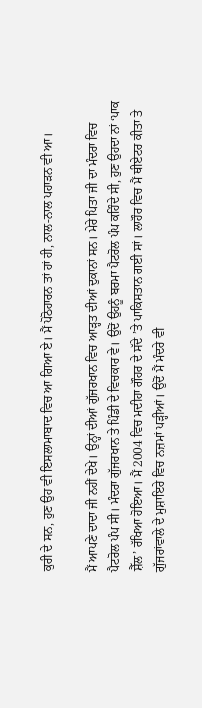ਕੁਰੀ ਦੇ ਸਨ, ਹੁਣ ਉਹ ਵੀ ਇਸਲਾਮਾਬਾਦ ਵਿਚ ਆ ਗਿਆ ਏ। ਮੈਂ ਪੋਠੋਹਾਰਨ ਤਾਂ ਹਾਂ ਹੀ, ਨਾਲ-ਨਾਲ ਪਹਾੜਨ ਵੀ ਆ।

ਮੈਂ ਆਪਣੇ ਦਾਦਾ ਜੀ ਨਹੀਂ ਦੇਖੇ। ਉਨ੍ਹਾਂ ਦੀਆਂ ਗੁੱਜਰਖਾਨ ਵਿਚ ਆੜ੍ਹਤ ਦੀਆਂ ਦੁਕਾਨਾਂ ਸਨ। ਮੇਰੇ ਪਿਤਾ ਜੀ ਦਾ ਮੰਦਰਾ ਵਿਚ ਪੈਟਰੋਲ ਪੰਪ ਸੀ। ਮੰਦਰਾ ਗੁੱਜਰਖਾਨ ਤੇ ਪਿੰਡੀ ਦੇ ਵਿਚਕਾਰ ਵੇ। ਉਦੋਂ ਉਹਨੂੰ ਬਰਮਾ ਪੈਟਰੋਲ ਪੰਪ ਕਹਿੰਦੇ ਸੀ, ਹੁਣ ਉਹਦਾ ਨਾਂ ‘ਪਾਕ ਸ਼ੈੱਲ’ ਰੱਖਿਆ ਹੋਇਆ। ਮੈਂ 2004 ਵਿਚ ਮਦੀਹਾ ਗੌਹਰ ਦੇ ਸੱਦੇ ’ਤੇ ਪਾਕਿਸਤਾਨ ਗਈ ਸਾਂ। ਲਾਹੌਰ ਵਿਚ ਮੈਂ ਥੀਏਟਰ ਕੀਤਾ ਤੇ ਗੁੱਜਰਾਂਵਾਲੇ ਦੇ ਮੁਸ਼ਾਇਰੇ ਵਿਚ ਨਜ਼ਮਾਂ ਪੜ੍ਹੀਆਂ। ਉਦੋਂ ਮੈਂ ਮੰਦਰੇ ਵੀ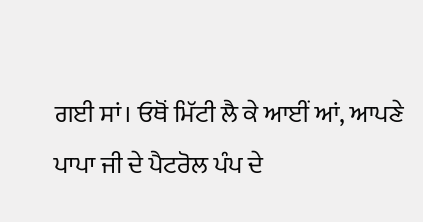ਗਈ ਸਾਂ। ਓਥੋਂ ਮਿੱਟੀ ਲੈ ਕੇ ਆਈਂ ਆਂ, ਆਪਣੇ ਪਾਪਾ ਜੀ ਦੇ ਪੈਟਰੋਲ ਪੰਪ ਦੇ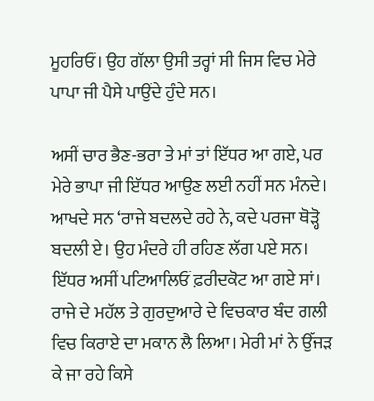ਮੂਹਰਿਓਂ। ਉਹ ਗੱਲਾ ਉਸੀ ਤਰ੍ਹਾਂ ਸੀ ਜਿਸ ਵਿਚ ਮੇਰੇ ਪਾਪਾ ਜੀ ਪੈਸੇ ਪਾਉਂਦੇ ਹੁੰਦੇ ਸਨ।

ਅਸੀਂ ਚਾਰ ਭੈਣ-ਭਰਾ ਤੇ ਮਾਂ ਤਾਂ ਇੱਧਰ ਆ ਗਏ, ਪਰ ਮੇਰੇ ਭਾਪਾ ਜੀ ਇੱਧਰ ਆਉਣ ਲਈ ਨਹੀਂ ਸਨ ਮੰਨਦੇ। ਆਖਦੇ ਸਨ ‘ਰਾਜੇ ਬਦਲਦੇ ਰਹੇ ਨੇ, ਕਦੇ ਪਰਜਾ ਥੋੜ੍ਹੋ ਬਦਲੀ ਏ। ਉਹ ਮੰਦਰੇ ਹੀ ਰਹਿਣ ਲੱਗ ਪਏ ਸਨ। ਇੱਧਰ ਅਸੀਂ ਪਟਿਆਲਿਓਂ ਫ਼ਰੀਦਕੋਟ ਆ ਗਏ ਸਾਂ। ਰਾਜੇ ਦੇ ਮਹੱਲ ਤੇ ਗੁਰਦੁਆਰੇ ਦੇ ਵਿਚਕਾਰ ਬੰਦ ਗਲੀ ਵਿਚ ਕਿਰਾਏ ਦਾ ਮਕਾਨ ਲੈ ਲਿਆ। ਮੇਰੀ ਮਾਂ ਨੇ ਉੱਜੜ ਕੇ ਜਾ ਰਹੇ ਕਿਸੇ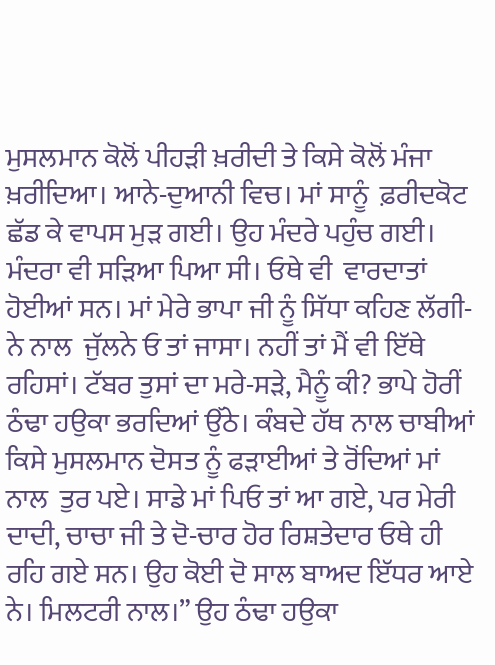ਮੁਸਲਮਾਨ ਕੋਲੋਂ ਪੀਹੜੀ ਖ਼ਰੀਦੀ ਤੇ ਕਿਸੇ ਕੋਲੋਂ ਮੰਜਾ ਖ਼ਰੀਦਿਆ। ਆਨੇ-ਦੁਆਨੀ ਵਿਚ। ਮਾਂ ਸਾਨੂੰ  ਫ਼ਰੀਦਕੋਟ ਛੱਡ ਕੇ ਵਾਪਸ ਮੁੜ ਗਈ। ਉਹ ਮੰਦਰੇ ਪਹੁੰਚ ਗਈ। ਮੰਦਰਾ ਵੀ ਸੜਿਆ ਪਿਆ ਸੀ। ਓਥੇ ਵੀ  ਵਾਰਦਾਤਾਂ ਹੋਈਆਂ ਸਨ। ਮਾਂ ਮੇਰੇ ਭਾਪਾ ਜੀ ਨੂੰ ਸਿੱਧਾ ਕਹਿਣ ਲੱਗੀ-ਨੇ ਨਾਲ  ਜੁੱਲਨੇ ਓ ਤਾਂ ਜਾਸਾ। ਨਹੀਂ ਤਾਂ ਮੈਂ ਵੀ ਇੱਥੇ ਰਹਿਸਾਂ। ਟੱਬਰ ਤੁਸਾਂ ਦਾ ਮਰੇ-ਸੜੇ, ਮੈਨੂੰ ਕੀ? ਭਾਪੇ ਹੋਰੀਂ ਠੰਢਾ ਹਉਕਾ ਭਰਦਿਆਂ ਉੱਠੇ। ਕੰਬਦੇ ਹੱਥ ਨਾਲ ਚਾਬੀਆਂ ਕਿਸੇ ਮੁਸਲਮਾਨ ਦੋਸਤ ਨੂੰ ਫੜਾਈਆਂ ਤੇ ਰੋਂਦਿਆਂ ਮਾਂ ਨਾਲ  ਤੁਰ ਪਏ। ਸਾਡੇ ਮਾਂ ਪਿਓ ਤਾਂ ਆ ਗਏ, ਪਰ ਮੇਰੀ ਦਾਦੀ, ਚਾਚਾ ਜੀ ਤੇ ਦੋ-ਚਾਰ ਹੋਰ ਰਿਸ਼ਤੇਦਾਰ ਓਥੇ ਹੀ ਰਹਿ ਗਏ ਸਨ। ਉਹ ਕੋਈ ਦੋ ਸਾਲ ਬਾਅਦ ਇੱਧਰ ਆਏ ਨੇ। ਮਿਲਟਰੀ ਨਾਲ।” ਉਹ ਠੰਢਾ ਹਉਕਾ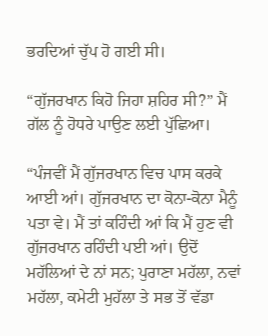ਭਰਦਿਆਂ ਚੁੱਪ ਹੋ ਗਈ ਸੀ।

“ਗੁੱਜਰਖਾਨ ਕਿਹੋ ਜਿਹਾ ਸ਼ਹਿਰ ਸੀ?” ਮੈਂ ਗੱਲ ਨੂੰ ਹੋਧਰੇ ਪਾਉਣ ਲਈ ਪੁੱਛਿਆ।

“ਪੰਜਵੀਂ ਮੈਂ ਗੁੱਜਰਖਾਨ ਵਿਚ ਪਾਸ ਕਰਕੇ ਆਈ ਆਂ। ਗੁੱਜਰਖਾਨ ਦਾ ਕੋਨਾ-ਕੋਨਾ ਮੈਨੂੰ ਪਤਾ ਵੇ। ਮੈਂ ਤਾਂ ਕਹਿੰਦੀ ਆਂ ਕਿ ਮੈਂ ਹੁਣ ਵੀ ਗੁੱਜਰਖਾਨ ਰਹਿੰਦੀ ਪਈ ਆਂ। ਉਦੋਂ ਮਹੱਲਿਆਂ ਦੇ ਨਾਂ ਸਨ; ਪੁਰਾਣਾ ਮਹੱਲਾ, ਨਵਾਂ ਮਹੱਲਾ, ਕਮੇਟੀ ਮੁਹੱਲਾ ਤੇ ਸਭ ਤੋਂ ਵੱਡਾ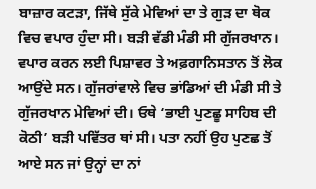ਬਾਜ਼ਾਰ ਕਟੜਾ, ਜਿੱਥੇ ਸੁੱਕੇ ਮੇਵਿਆਂ ਦਾ ਤੇ ਗੁੜ ਦਾ ਥੋਕ ਵਿਚ ਵਪਾਰ ਹੁੰਦਾ ਸੀ। ਬੜੀ ਵੱਡੀ ਮੰਡੀ ਸੀ ਗੁੱਜਰਖਾਨ। ਵਪਾਰ ਕਰਨ ਲਈ ਪਿਸ਼ਾਵਰ ਤੇ ਅਫ਼ਗਾਨਿਸਤਾਨ ਤੋਂ ਲੋਕ ਆਉਂਦੇ ਸਨ। ਗੁੱਜਰਾਂਵਾਲੇ ਵਿਚ ਭਾਂਡਿਆਂ ਦੀ ਮੰਡੀ ਸੀ ਤੇ ਗੁੱਜਰਖਾਨ ਮੇਵਿਆਂ ਦੀ। ਓਥੇ ‘ਭਾਈ ਪੁਣਛੂ ਸਾਹਿਬ ਦੀ ਕੋਠੀ’ ਬੜੀ ਪਵਿੱਤਰ ਥਾਂ ਸੀ। ਪਤਾ ਨਹੀਂ ਉਹ ਪੁਣਛ ਤੋਂ ਆਏ ਸਨ ਜਾਂ ਉਨ੍ਹਾਂ ਦਾ ਨਾਂ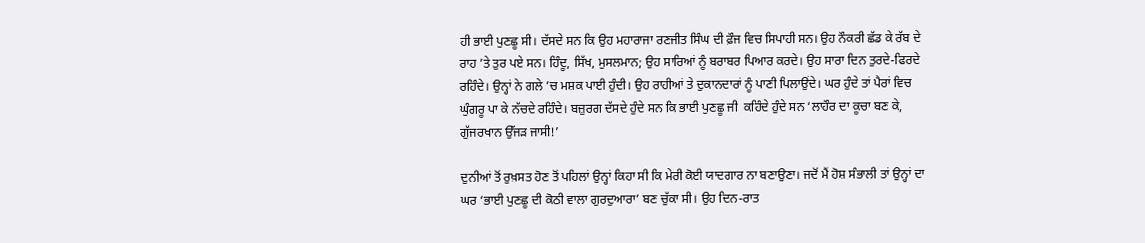ਹੀ ਭਾਈ ਪੁਣਛੂ ਸੀ। ਦੱਸਦੇ ਸਨ ਕਿ ਉਹ ਮਹਾਰਾਜਾ ਰਣਜੀਤ ਸਿੰਘ ਦੀ ਫ਼ੌਜ ਵਿਚ ਸਿਪਾਹੀ ਸਨ। ਉਹ ਨੌਕਰੀ ਛੱਡ ਕੇ ਰੱਬ ਦੇ ਰਾਹ ’ਤੇ ਤੁਰ ਪਏ ਸਨ। ਹਿੰਦੂ, ਸਿੱਖ, ਮੁਸਲਮਾਨ; ਉਹ ਸਾਰਿਆਂ ਨੂੰ ਬਰਾਬਰ ਪਿਆਰ ਕਰਦੇ। ਉਹ ਸਾਰਾ ਦਿਨ ਤੁਰਦੇ-ਫਿਰਦੇ ਰਹਿੰਦੇ। ਉਨ੍ਹਾਂ ਨੇ ਗਲੇ ’ਚ ਮਸ਼ਕ ਪਾਈ ਹੁੰਦੀ। ਉਹ ਰਾਹੀਆਂ ਤੇ ਦੁਕਾਨਦਾਰਾਂ ਨੂੰ ਪਾਣੀ ਪਿਲਾਉਂਦੇ। ਘਰ ਹੁੰਦੇ ਤਾਂ ਪੈਰਾਂ ਵਿਚ ਘੁੰਗਰੂ ਪਾ ਕੇ ਨੱਚਦੇ ਰਹਿੰਦੇ। ਬਜ਼ੁਰਗ ਦੱਸਦੇ ਹੁੰਦੇ ਸਨ ਕਿ ਭਾਈ ਪੁਣਛੂ ਜੀ  ਕਹਿੰਦੇ ਹੁੰਦੇ ਸਨ ‘ਲਾਹੌਰ ਦਾ ਕੂਚਾ ਬਣ ਕੇ, ਗੁੱਜਰਖਾਨ ਉੱਜੜ ਜਾਸੀ!’

ਦੁਨੀਆਂ ਤੋਂ ਰੁਖ਼ਸਤ ਹੋਣ ਤੋਂ ਪਹਿਲਾਂ ਉਨ੍ਹਾਂ ਕਿਹਾ ਸੀ ਕਿ ਮੇਰੀ ਕੋਈ ਯਾਦਗਾਰ ਨਾ ਬਣਾਉਣਾ। ਜਦੋਂ ਮੈਂ ਹੋਸ਼ ਸੰਭਾਲੀ ਤਾਂ ਉਨ੍ਹਾਂ ਦਾ ਘਰ ‘ਭਾਈ ਪੁਣਛੂ ਦੀ ਕੋਠੀ ਵਾਲਾ ਗੁਰਦੁਆਰਾ’ ਬਣ ਚੁੱਕਾ ਸੀ। ਉਹ ਦਿਨ-ਰਾਤ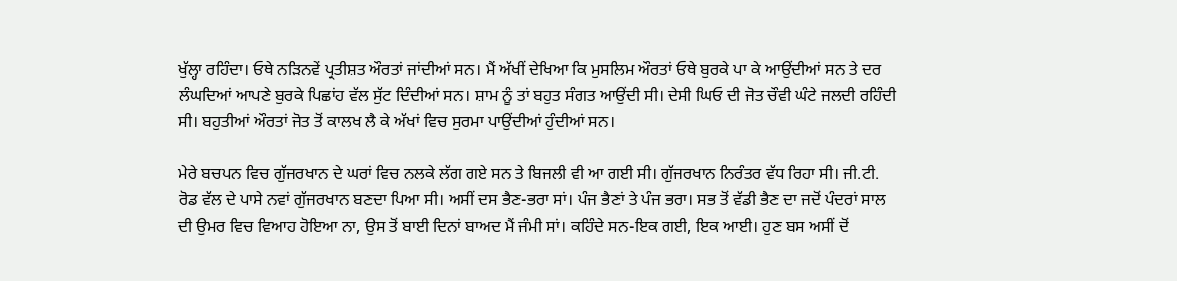ਖੁੱਲ੍ਹਾ ਰਹਿੰਦਾ। ਓਥੇ ਨੜਿਨਵੇਂ ਪ੍ਰਤੀਸ਼ਤ ਔਰਤਾਂ ਜਾਂਦੀਆਂ ਸਨ। ਮੈਂ ਅੱਖੀਂ ਦੇਖਿਆ ਕਿ ਮੁਸਲਿਮ ਔਰਤਾਂ ਓਥੇ ਬੁਰਕੇ ਪਾ ਕੇ ਆਉਂਦੀਆਂ ਸਨ ਤੇ ਦਰ ਲੰਘਦਿਆਂ ਆਪਣੇ ਬੁਰਕੇ ਪਿਛਾਂਹ ਵੱਲ ਸੁੱਟ ਦਿੰਦੀਆਂ ਸਨ। ਸ਼ਾਮ ਨੂੰ ਤਾਂ ਬਹੁਤ ਸੰਗਤ ਆਉਂਦੀ ਸੀ। ਦੇਸੀ ਘਿਓ ਦੀ ਜੋਤ ਚੌਵੀ ਘੰਟੇ ਜਲਦੀ ਰਹਿੰਦੀ ਸੀ। ਬਹੁਤੀਆਂ ਔਰਤਾਂ ਜੋਤ ਤੋਂ ਕਾਲਖ ਲੈ ਕੇ ਅੱਖਾਂ ਵਿਚ ਸੁਰਮਾ ਪਾਉਂਦੀਆਂ ਹੁੰਦੀਆਂ ਸਨ।

ਮੇਰੇ ਬਚਪਨ ਵਿਚ ਗੁੱਜਰਖਾਨ ਦੇ ਘਰਾਂ ਵਿਚ ਨਲਕੇ ਲੱਗ ਗਏ ਸਨ ਤੇ ਬਿਜਲੀ ਵੀ ਆ ਗਈ ਸੀ। ਗੁੱਜਰਖਾਨ ਨਿਰੰਤਰ ਵੱਧ ਰਿਹਾ ਸੀ। ਜੀ.ਟੀ. ਰੋਡ ਵੱਲ ਦੇ ਪਾਸੇ ਨਵਾਂ ਗੁੱਜਰਖਾਨ ਬਣਦਾ ਪਿਆ ਸੀ। ਅਸੀਂ ਦਸ ਭੈਣ-ਭਰਾ ਸਾਂ। ਪੰਜ ਭੈਣਾਂ ਤੇ ਪੰਜ ਭਰਾ। ਸਭ ਤੋਂ ਵੱਡੀ ਭੈਣ ਦਾ ਜਦੋਂ ਪੰਦਰਾਂ ਸਾਲ ਦੀ ਉਮਰ ਵਿਚ ਵਿਆਹ ਹੋਇਆ ਨਾ, ਉਸ ਤੋਂ ਬਾਈ ਦਿਨਾਂ ਬਾਅਦ ਮੈਂ ਜੰਮੀ ਸਾਂ। ਕਹਿੰਦੇ ਸਨ-ਇਕ ਗਈ, ਇਕ ਆਈ। ਹੁਣ ਬਸ ਅਸੀਂ ਦੋਂ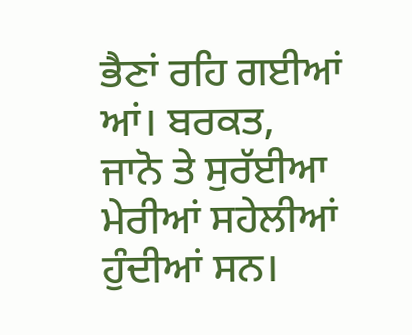ਭੈਣਾਂ ਰਹਿ ਗਈਆਂ ਆਂ। ਬਰਕਤ, ਜਾਨੋ ਤੇ ਸੁਰੱਈਆ ਮੇਰੀਆਂ ਸਹੇਲੀਆਂ ਹੁੰਦੀਆਂ ਸਨ।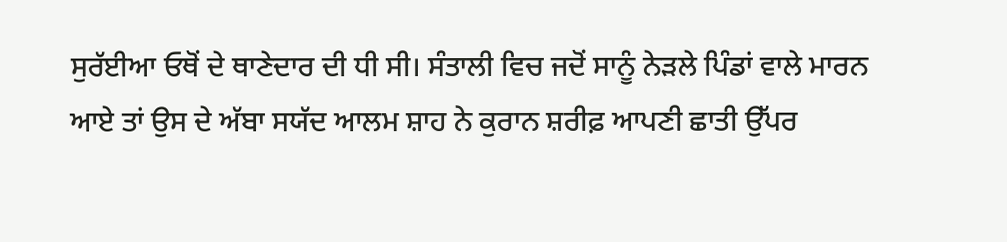ਸੁਰੱਈਆ ਓਥੋਂ ਦੇ ਥਾਣੇਦਾਰ ਦੀ ਧੀ ਸੀ। ਸੰਤਾਲੀ ਵਿਚ ਜਦੋਂ ਸਾਨੂੰ ਨੇੜਲੇ ਪਿੰਡਾਂ ਵਾਲੇ ਮਾਰਨ ਆਏ ਤਾਂ ਉਸ ਦੇ ਅੱਬਾ ਸਯੱਦ ਆਲਮ ਸ਼ਾਹ ਨੇ ਕੁਰਾਨ ਸ਼ਰੀਫ਼ ਆਪਣੀ ਛਾਤੀ ਉੱਪਰ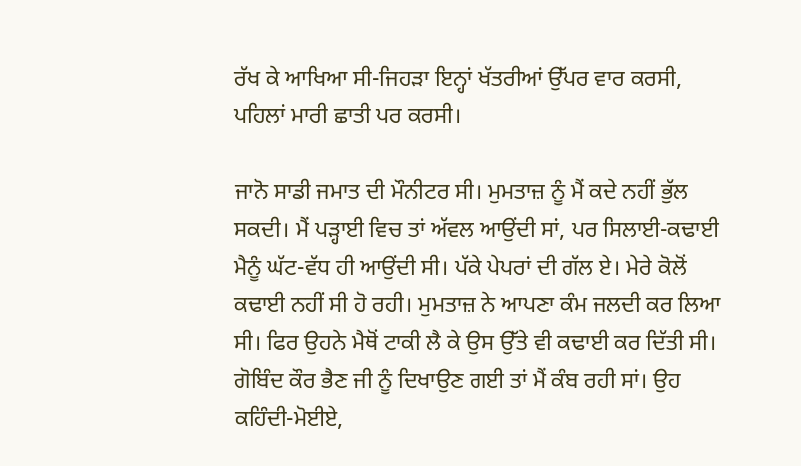ਰੱਖ ਕੇ ਆਖਿਆ ਸੀ-ਜਿਹੜਾ ਇਨ੍ਹਾਂ ਖੱਤਰੀਆਂ ਉੱਪਰ ਵਾਰ ਕਰਸੀ, ਪਹਿਲਾਂ ਮਾਰੀ ਛਾਤੀ ਪਰ ਕਰਸੀ।

ਜਾਨੋ ਸਾਡੀ ਜਮਾਤ ਦੀ ਮੌਨੀਟਰ ਸੀ। ਮੁਮਤਾਜ਼ ਨੂੰ ਮੈਂ ਕਦੇ ਨਹੀਂ ਭੁੱਲ ਸਕਦੀ। ਮੈਂ ਪੜ੍ਹਾਈ ਵਿਚ ਤਾਂ ਅੱਵਲ ਆਉਂਦੀ ਸਾਂ, ਪਰ ਸਿਲਾਈ-ਕਢਾਈ ਮੈਨੂੰ ਘੱਟ-ਵੱਧ ਹੀ ਆਉਂਦੀ ਸੀ। ਪੱਕੇ ਪੇਪਰਾਂ ਦੀ ਗੱਲ ਏ। ਮੇਰੇ ਕੋਲੋਂ ਕਢਾਈ ਨਹੀਂ ਸੀ ਹੋ ਰਹੀ। ਮੁਮਤਾਜ਼ ਨੇ ਆਪਣਾ ਕੰਮ ਜਲਦੀ ਕਰ ਲਿਆ ਸੀ। ਫਿਰ ਉਹਨੇ ਮੈਥੋਂ ਟਾਕੀ ਲੈ ਕੇ ਉਸ ਉੱਤੇ ਵੀ ਕਢਾਈ ਕਰ ਦਿੱਤੀ ਸੀ। ਗੋਬਿੰਦ ਕੌਰ ਭੈਣ ਜੀ ਨੂੰ ਦਿਖਾਉਣ ਗਈ ਤਾਂ ਮੈਂ ਕੰਬ ਰਹੀ ਸਾਂ। ਉਹ ਕਹਿੰਦੀ-ਮੋਈਏ,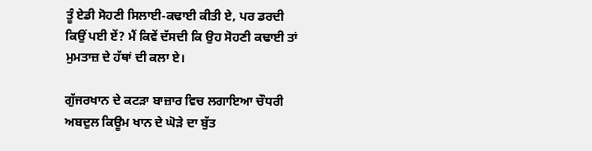ਤੂੰ ਏਡੀ ਸੋਹਣੀ ਸਿਲਾਈ-ਕਢਾਈ ਕੀਤੀ ਏ, ਪਰ ਡਰਦੀ ਕਿਉਂ ਪਈ ਏਂ? ਮੈਂ ਕਿਵੇਂ ਦੱਸਦੀ ਕਿ ਉਹ ਸੋਹਣੀ ਕਢਾਈ ਤਾਂ ਮੁਮਤਾਜ਼ ਦੇ ਹੱਥਾਂ ਦੀ ਕਲਾ ਏ।

ਗੁੱਜਰਖਾਨ ਦੇ ਕਟੜਾ ਬਾਜ਼ਾਰ ਵਿਚ ਲਗਾਇਆ ਚੌਧਰੀ ਅਬਦੁਲ ਕਿਊਮ ਖਾਨ ਦੇ ਘੋੜੇ ਦਾ ਬੁੱਤ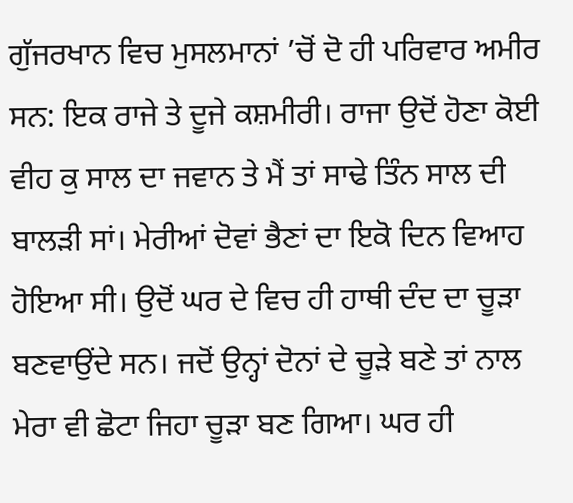ਗੁੱਜਰਖਾਨ ਵਿਚ ਮੁਸਲਮਾਨਾਂ ’ਚੋਂ ਦੋ ਹੀ ਪਰਿਵਾਰ ਅਮੀਰ ਸਨ: ਇਕ ਰਾਜੇ ਤੇ ਦੂਜੇ ਕਸ਼ਮੀਰੀ। ਰਾਜਾ ਉਦੋਂ ਹੋਣਾ ਕੋਈ ਵੀਹ ਕੁ ਸਾਲ ਦਾ ਜਵਾਨ ਤੇ ਮੈਂ ਤਾਂ ਸਾਢੇ ਤਿੰਨ ਸਾਲ ਦੀ ਬਾਲੜੀ ਸਾਂ। ਮੇਰੀਆਂ ਦੋਵਾਂ ਭੈਣਾਂ ਦਾ ਇਕੋ ਦਿਨ ਵਿਆਹ ਹੋਇਆ ਸੀ। ਉਦੋਂ ਘਰ ਦੇ ਵਿਚ ਹੀ ਹਾਥੀ ਦੰਦ ਦਾ ਚੂੜਾ ਬਣਵਾਉਂਦੇ ਸਨ। ਜਦੋਂ ਉਨ੍ਹਾਂ ਦੋਨਾਂ ਦੇ ਚੂੜੇ ਬਣੇ ਤਾਂ ਨਾਲ ਮੇਰਾ ਵੀ ਛੋਟਾ ਜਿਹਾ ਚੂੜਾ ਬਣ ਗਿਆ। ਘਰ ਹੀ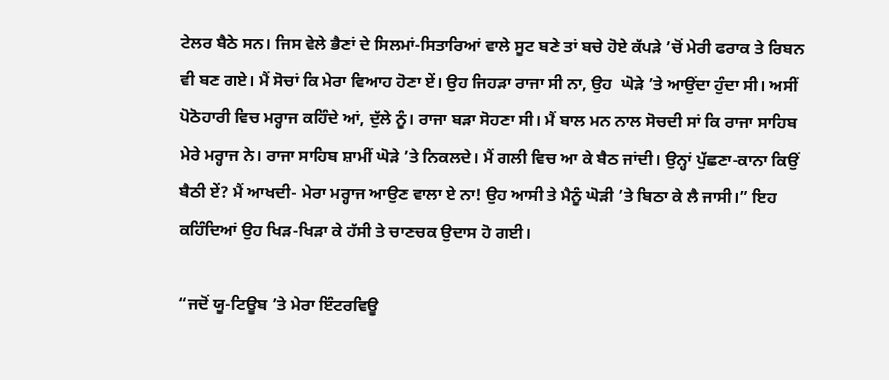ਟੇਲਰ ਬੈਠੇ ਸਨ। ਜਿਸ ਵੇਲੇ ਭੈਣਾਂ ਦੇ ਸਿਲਮਾਂ-ਸਿਤਾਰਿਆਂ ਵਾਲੇ ਸੂਟ ਬਣੇ ਤਾਂ ਬਚੇ ਹੋਏ ਕੱਪੜੇ ’ਚੋਂ ਮੇਰੀ ਫਰਾਕ ਤੇ ਰਿਬਨ ਵੀ ਬਣ ਗਏ। ਮੈਂ ਸੋਚਾਂ ਕਿ ਮੇਰਾ ਵਿਆਹ ਹੋਣਾ ਏਂ। ਉਹ ਜਿਹੜਾ ਰਾਜਾ ਸੀ ਨਾ, ਉਹ  ਘੋੜੇ ’ਤੇ ਆਉਂਦਾ ਹੁੰਦਾ ਸੀ। ਅਸੀਂ ਪੋਠੋਹਾਰੀ ਵਿਚ ਮਰ੍ਹਾਜ ਕਹਿੰਦੇ ਆਂ, ਦੁੱਲੇ ਨੂੰ। ਰਾਜਾ ਬੜਾ ਸੋਹਣਾ ਸੀ। ਮੈਂ ਬਾਲ ਮਨ ਨਾਲ ਸੋਚਦੀ ਸਾਂ ਕਿ ਰਾਜਾ ਸਾਹਿਬ ਮੇਰੇ ਮਰ੍ਹਾਜ ਨੇ। ਰਾਜਾ ਸਾਹਿਬ ਸ਼ਾਮੀਂ ਘੋੜੇ ’ਤੇ ਨਿਕਲਦੇ। ਮੈਂ ਗਲੀ ਵਿਚ ਆ ਕੇ ਬੈਠ ਜਾਂਦੀ। ਉਨ੍ਹਾਂ ਪੁੱਛਣਾ-ਕਾਨਾ ਕਿਉਂ ਬੈਠੀ ਏਂ? ਮੈਂ ਆਖਦੀ- ਮੇਰਾ ਮਰ੍ਹਾਜ ਆਉਣ ਵਾਲਾ ਏ ਨਾ! ਉਹ ਆਸੀ ਤੇ ਮੈਨੂੰ ਘੋੜੀ ’ਤੇ ਬਿਠਾ ਕੇ ਲੈ ਜਾਸੀ।” ਇਹ ਕਹਿੰਦਿਆਂ ਉਹ ਖਿੜ-ਖਿੜਾ ਕੇ ਹੱਸੀ ਤੇ ਚਾਣਚਕ ਉਦਾਸ ਹੋ ਗਈ।

“ਜਦੋਂ ਯੂ-ਟਿਊਬ ’ਤੇ ਮੇਰਾ ਇੰਟਰਵਿਊ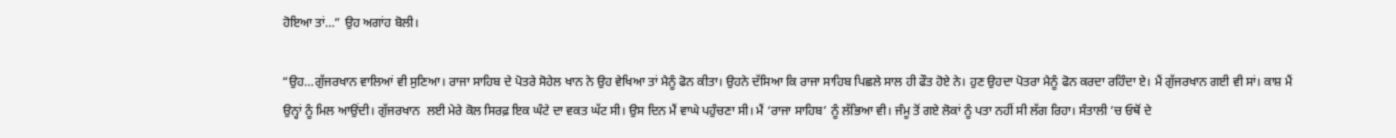ਹੋਇਆ ਤਾਂ…” ਉਹ ਅਗਾਂਹ ਬੋਲੀ।

“ਉਹ…ਗੁੱਜਰਖਾਨ ਵਾਲਿਆਂ ਵੀ ਸੁਣਿਆ। ਰਾਜਾ ਸਾਹਿਬ ਦੇ ਪੋਤਰੇ ਸੋਹੇਲ ਖਾਨ ਨੇ ਉਹ ਵੇਖਿਆ ਤਾਂ ਮੈਨੂੰ ਫੋਨ ਕੀਤਾ। ਉਹਨੇ ਦੱਸਿਆ ਕਿ ਰਾਜਾ ਸਾਹਿਬ ਪਿਛਲੇ ਸਾਲ ਹੀ ਫੌਤ ਹੋਏ ਨੇ। ਹੁਣ ਉਹਦਾ ਪੋਤਰਾ ਮੈਨੂੰ ਫੋਨ ਕਰਦਾ ਰਹਿੰਦਾ ਏ। ਮੈਂ ਗੁੱਜਰਖਾਨ ਗਈ ਵੀ ਸਾਂ। ਕਾਸ਼ ਮੈਂ ਉਨ੍ਹਾਂ ਨੂੰ ਮਿਲ ਆਉਂਦੀ। ਗੁੱਜਰਖਾਨ  ਲਈ ਮੇਰੇ ਕੋਲ ਸਿਰਫ਼ ਇਕ ਘੰਟੇ ਦਾ ਵਕਤ ਘੱਟ ਸੀ। ਉਸ ਦਿਨ ਮੈਂ ਵਾਘੇ ਪਹੁੰਚਣਾ ਸੀ। ਮੈਂ ‘ਰਾਜਾ ਸਾਹਿਬ’ ਨੂੰ ਲੱਭਿਆ ਵੀ। ਜੰਮੂ ਤੋਂ ਗਏ ਲੋਕਾਂ ਨੂੰ ਪਤਾ ਨਹੀਂ ਸੀ ਲੱਗ ਰਿਹਾ। ਸੰਤਾਲੀ ’ਚ ਓਥੋਂ ਦੇ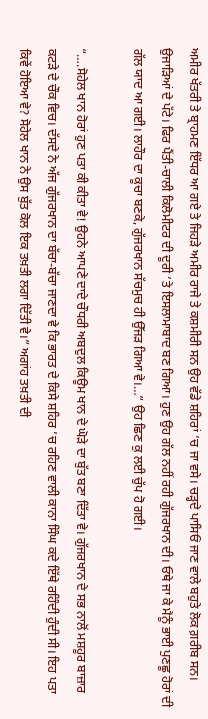ਅਮੀਰ ਖੱਤਰੀ ਤੇ ਬ੍ਰਾਹਮਣ ਇੱਧਰ ਆ ਗਏ ਤੇ ਜਿਹੜੇ ਅਮੀਰ ਰਾਜੇ ਤੇ ਕਸ਼ਮੀਰੀ ਸਨ ਉਹ ਵੱਡੇ ਸ਼ਹਿਰਾਂ ’ਚ ਜਾ ਵਸੇ। ਚੜ੍ਹਦੇ ਪਾਸਿਓਂ ਜਾਣ ਵਾਲੇ ਬਹੁਤੇ ਲੋਕ ਗ਼ਰੀਬ ਸਨ। ਉਜਾੜਿਆਂ ਦੇ ਪੱਟੇ। ਫਿਰ ਪੈਂਤੀ-ਚਾਲੀ ਕਿਲੋਮੀਟਰ ਦੀ ਦੂਰੀ ’ਤੇ ਇਸਲਾਮਾਬਾਦ ਬਣ ਗਿਆ। ਹੁਣ ਉਹ ਗੱਲ ਨਹੀਂ ਰਹੀ ਗੁੱਜਰਖਾਨ ਦੀ। ਓਥੇ ਜਾ ਕੇ ਮੈਨੂੰ ਭਾਈ ਪੁਣਛੂ ਹੋਰਾਂ ਦੀ ਗੱਲ ਯਾਦ ਆ ਗਈ। ਲਾਹੌਰ ਦਾ ਕੂਚਾ ਬਣਕੇ, ਗੁੱਜਰਖਾਨ ਸੱਚਮੁਚ ਹੀ ਉੱਜੜ ਗਿਆ ਵੇ।…” ਉਹ ਛਿਣ ਕੁ ਲਈ ਚੁੱਪ ਹੋ ਗਈ।

“….ਸੋਹੇਲ ਖਾਨ ਹੋਰਾਂ ਹੁਣ ਪਤਾ ਕੀ ਕੀਤਾ ਵੇ! ਉਹਨੇ ਆਪਣੇ ਦਾਦੇ ਚੌਧਰੀ ਅਬਦੁਲ ਕਿਊਮ ਖਾਨ ਦੇ ਘੋੜੇ ਦਾ ਬੁੱਤ ਬਣਾ ਦਿੱਤਾ ਵੇ। ਗੁੱਜਰਖਾਨ ਦੇ ਸਭ ਨਾਲੋਂ ਮਸ਼ਹੂਰ ਬਾਜ਼ਾਰ ਕਟੜੇ ਦੇ ਚੌਕ ਵਿਚ। ਦੱਸਦੇ ਨੇ ਅੱਜ ਗੁੱਜਰਖਾਨ ਦਾ ਬੱਚਾ-ਬੱਚਾ ਜਾਣਦਾ ਵੇ ਕਿ ਭਾਰਤ ਦੇ ਕਿਸੇ ਸ਼ਹਿਰ ’ਚ ਰਹਿਣ ਵਾਲੀ ਕਾਨਾ ਸਿੰਘ ਕਦੇ ਇੱਥੇ ਰਹਿੰਦੀ ਹੁੰਦੀ ਸੀ। ਇਹ ਪਤਾ ਕਿਵੇਂ ਹੋਇਆ ਵੇ? ਸੋਹੇਲ ਖਾਨ ਨੇ ਉਸ ਬੁੱਤ ਕੋਲ ਇਕ ਤਖ਼ਤੀ ਲਗਾ ਦਿੱਤੀ ਵੇ।” ਅਗਾਂਹ ਤਖ਼ਤੀ ਦੀ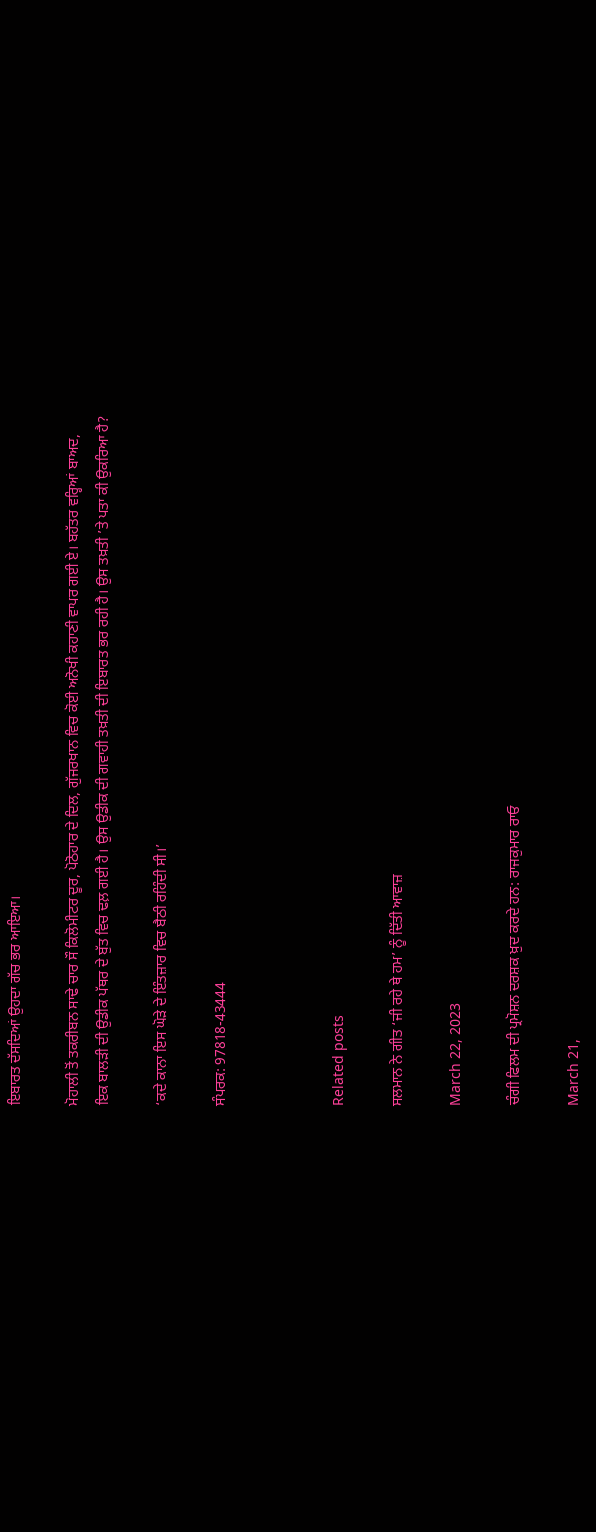ਇਬਾਰਤ ਦੱਸਦਿਆਂ ਉਹਦਾ ਗੱਚ ਭਰ ਆਇਆ।

ਮੋਹਾਲੀ ਤੋਂ ਤਕਰੀਬਨ ਸਾਢੇ ਚਾਰ ਸੌ ਕਿਲੋਮੀਟਰ ਦੂਰ, ਪੋਠੋਹਾਰ ਦੇ ਦਿਲ, ਗੁੱਜਰਖਾਨ ਵਿਚ ਕੋਈ ਅਨੋਖੀ ਕਹਾਣੀ ਵਾਪਰ ਗਈ ਏ। ਬਹੱਤਰ ਵਰ੍ਹਿਆਂ ਬਾਅਦ, ਇਕ ਬਾਲੜੀ ਦੀ ਉਡੀਕ ਪੱਥਰ ਦੇ ਬੁੱਤ ਵਿਚ ਢਲ਼ ਗਈ ਹੈ। ਉਸ ਉਡੀਕ ਦੀ ਗਵਾਹੀ ਤਖ਼ਤੀ ਦੀ ਇਬਾਰਤ ਭਰ ਰਹੀ ਹੈ। ਉਸ ਤਖ਼ਤੀ ’ਤੇ ਪਤਾ ਕੀ ਉਕਰਿਆ ਹੈ?

‘ਕਦੇ ਕਾਨਾ ਇਸ ਘੋੜੇ ਦੇ ਇੰਤਜ਼ਾਰ ਵਿਚ ਬੈਠੀ ਰਹਿੰਦੀ ਸੀ।’

ਸੰਪਰਕ: 97818-43444



Related posts

ਸਲਮਾਨ ਨੇ ਗੀਤ ‘ਜੀ ਰਹੇ ਥੇ ਹਮ’ ਨੂੰ ਦਿੱਤੀ ਆਵਾਜ਼

March 22, 2023

ਚੰਗੀ ਫਿਲਮ ਦੀ ਪ੍ਰਮੋਸ਼ਨ ਦਰਸ਼ਕ ਖ਼ੁਦ ਕਰਦੇ ਹਨ: ਰਾਜਕੁਮਾਰ ਰਾਓ

March 21,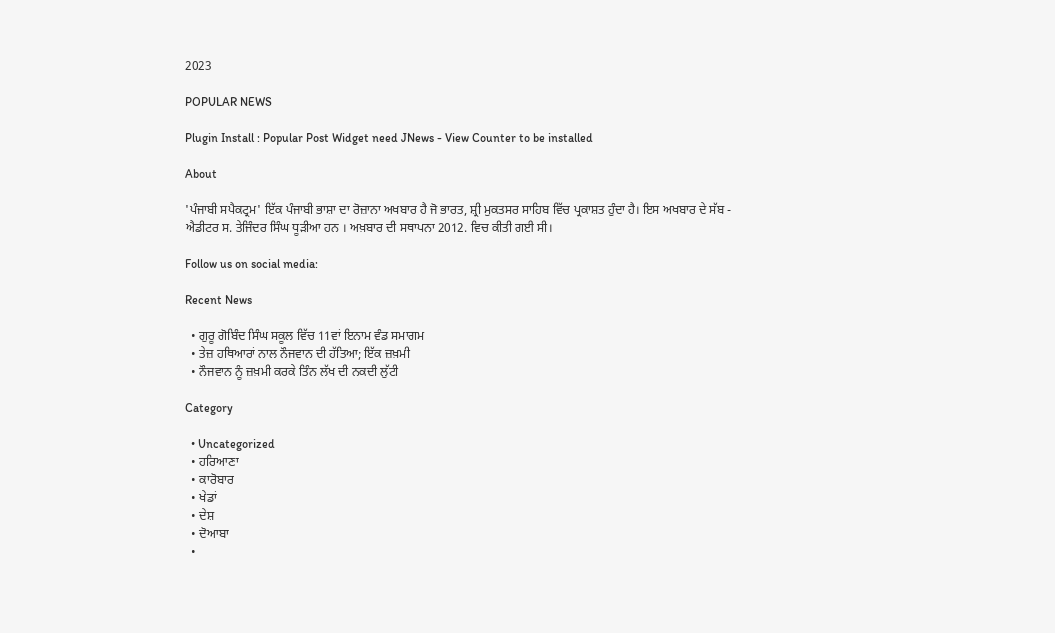2023

POPULAR NEWS

Plugin Install : Popular Post Widget need JNews - View Counter to be installed

About

'ਪੰਜਾਬੀ ਸਪੈਕਟ੍ਰਮ' ਇੱਕ ਪੰਜਾਬੀ ਭਾਸ਼ਾ ਦਾ ਰੋਜ਼ਾਨਾ ਅਖਬਾਰ ਹੈ ਜੋ ਭਾਰਤ, ਸ਼੍ਰੀ ਮੁਕਤਸਰ ਸਾਹਿਬ ਵਿੱਚ ਪ੍ਰਕਾਸ਼ਤ ਹੁੰਦਾ ਹੈ। ਇਸ ਅਖਬਾਰ ਦੇ ਸੱਬ - ਐਡੀਟਰ ਸ. ਤੇਜਿੰਦਰ ਸਿੰਘ ਧੂੜੀਆ ਹਨ । ਅਖ਼ਬਾਰ ਦੀ ਸਥਾਪਨਾ 2012. ਵਿਚ ਕੀਤੀ ਗਈ ਸੀ।

Follow us on social media:

Recent News

  • ਗੁਰੂ ਗੋਬਿੰਦ ਸਿੰਘ ਸਕੂਲ ਵਿੱਚ 11ਵਾਂ ਇਨਾਮ ਵੰਡ ਸਮਾਗਮ
  • ਤੇਜ਼ ਹਥਿਆਰਾਂ ਨਾਲ ਨੌਜਵਾਨ ਦੀ ਹੱਤਿਆ; ਇੱਕ ਜ਼ਖ਼ਮੀ
  • ਨੌਜਵਾਨ ਨੂੰ ਜ਼ਖ਼ਮੀ ਕਰਕੇ ਤਿੰਨ ਲੱਖ ਦੀ ਨਕਦੀ ਲੁੱਟੀ

Category

  • Uncategorized
  • ਹਰਿਆਣਾ
  • ਕਾਰੋਬਾਰ
  • ਖੇਡਾਂ
  • ਦੇਸ਼
  • ਦੋਆਬਾ
  •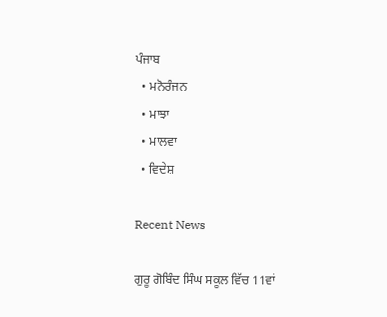ਪੰਜਾਬ
  • ਮਨੋਰੰਜਨ
  • ਮਾਝਾ
  • ਮਾਲਵਾ
  • ਵਿਦੇਸ਼

Recent News

ਗੁਰੂ ਗੋਬਿੰਦ ਸਿੰਘ ਸਕੂਲ ਵਿੱਚ 11ਵਾਂ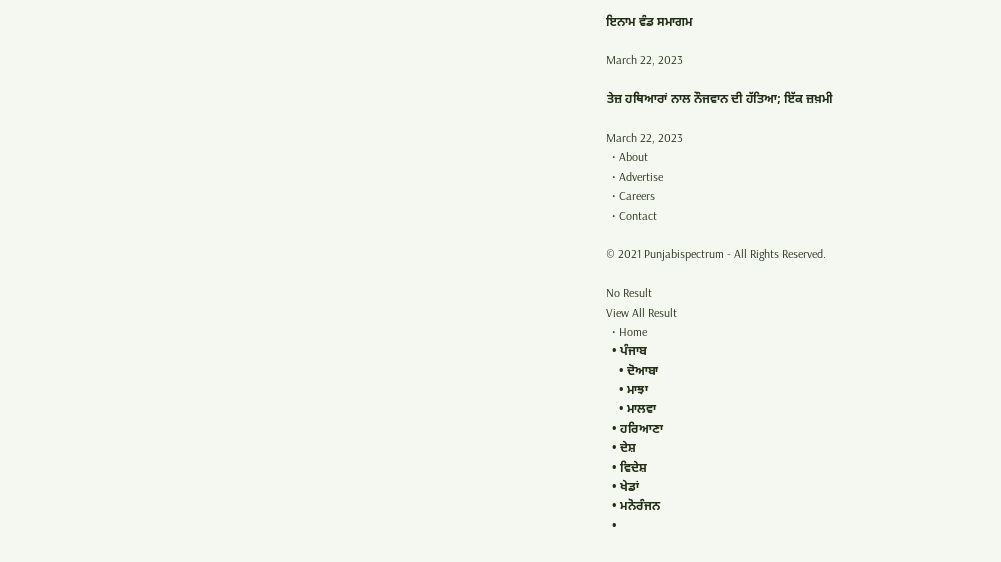ਇਨਾਮ ਵੰਡ ਸਮਾਗਮ

March 22, 2023

ਤੇਜ਼ ਹਥਿਆਰਾਂ ਨਾਲ ਨੌਜਵਾਨ ਦੀ ਹੱਤਿਆ; ਇੱਕ ਜ਼ਖ਼ਮੀ

March 22, 2023
  • About
  • Advertise
  • Careers
  • Contact

© 2021 Punjabispectrum - All Rights Reserved.

No Result
View All Result
  • Home
  • ਪੰਜਾਬ
    • ਦੋਆਬਾ
    • ਮਾਝਾ
    • ਮਾਲਵਾ
  • ਹਰਿਆਣਾ
  • ਦੇਸ਼
  • ਵਿਦੇਸ਼
  • ਖੇਡਾਂ
  • ਮਨੋਰੰਜਨ
  •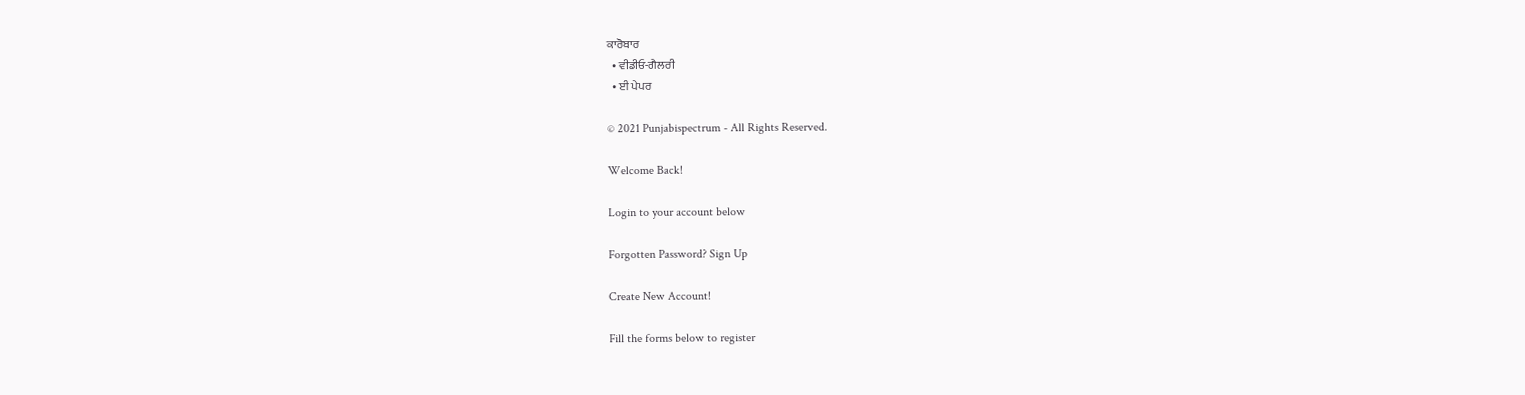ਕਾਰੋਬਾਰ
  • ਵੀਡੀਓ-ਗੈਲਰੀ
  • ਈ ਪੇਪਰ

© 2021 Punjabispectrum - All Rights Reserved.

Welcome Back!

Login to your account below

Forgotten Password? Sign Up

Create New Account!

Fill the forms below to register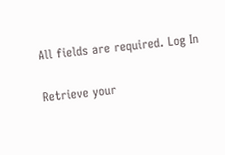All fields are required. Log In

Retrieve your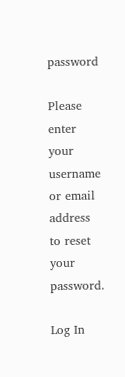password

Please enter your username or email address to reset your password.

Log In